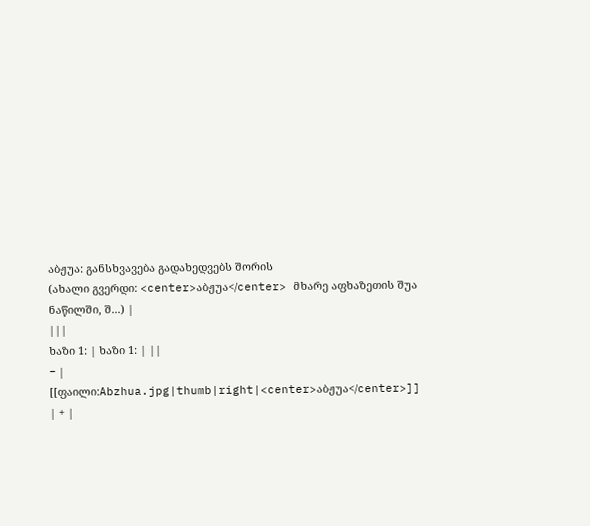აბჟუა: განსხვავება გადახედვებს შორის
(ახალი გვერდი: <center>აბჟუა</center> მხარე აფხაზეთის შუა ნაწილში, შ...) |
|||
ხაზი 1: | ხაზი 1: | ||
− | [[ფაილი:Abzhua.jpg|thumb|right|<center>აბჟუა</center>]] | + |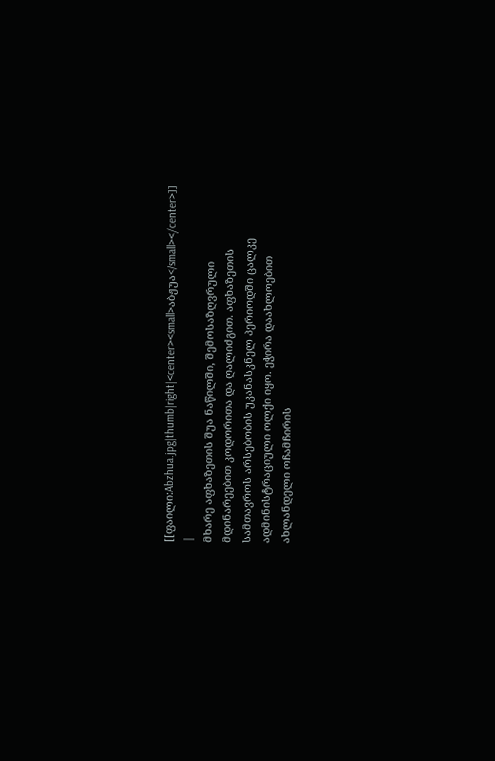[[ფაილი:Abzhua.jpg|thumb|right|<center><small>აბჟუა</small></center>]] |
მხარე აფხაზეთის შუა ნაწილში, შემოსაზღვრული მდინარეებით კოდორითა და ღალიძგით. აფხაზეთის სამთავროს არსებობის უკანასკნელ პერიოდში ცალკე ადმინისტრაციული ოლქი იყო. ეჭირა დაახლოებით ახლანდელი ოჩამჩირის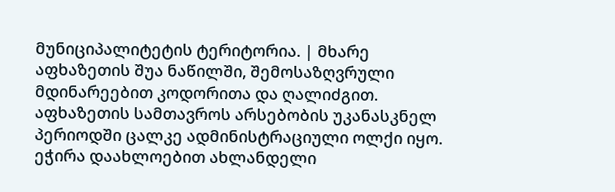მუნიციპალიტეტის ტერიტორია. | მხარე აფხაზეთის შუა ნაწილში, შემოსაზღვრული მდინარეებით კოდორითა და ღალიძგით. აფხაზეთის სამთავროს არსებობის უკანასკნელ პერიოდში ცალკე ადმინისტრაციული ოლქი იყო. ეჭირა დაახლოებით ახლანდელი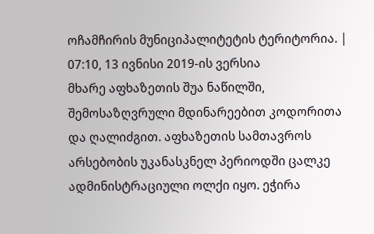ოჩამჩირის მუნიციპალიტეტის ტერიტორია. |
07:10, 13 ივნისი 2019-ის ვერსია
მხარე აფხაზეთის შუა ნაწილში, შემოსაზღვრული მდინარეებით კოდორითა და ღალიძგით. აფხაზეთის სამთავროს არსებობის უკანასკნელ პერიოდში ცალკე ადმინისტრაციული ოლქი იყო. ეჭირა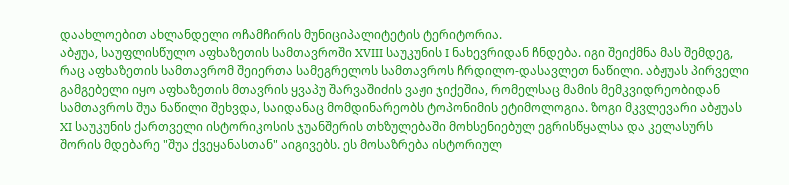დაახლოებით ახლანდელი ოჩამჩირის მუნიციპალიტეტის ტერიტორია.
აბჟუა, საუფლისწულო აფხაზეთის სამთავროში XVIII საუკუნის I ნახევრიდან ჩნდება. იგი შეიქმნა მას შემდეგ, რაც აფხაზეთის სამთავრომ შეიერთა სამეგრელოს სამთავროს ჩრდილო-დასავლეთ ნაწილი. აბჟუას პირველი გამგებელი იყო აფხაზეთის მთავრის ყვაპუ შარვაშიძის ვაჟი ჯიქეშია, რომელსაც მამის მემკვიდრეობიდან სამთავროს შუა ნაწილი შეხვდა, საიდანაც მომდინარეობს ტოპონიმის ეტიმოლოგია. ზოგი მკვლევარი აბჟუას XI საუკუნის ქართველი ისტორიკოსის ჯუანშერის თხზულებაში მოხსენიებულ ეგრისწყალსა და კელასურს შორის მდებარე "შუა ქვეყანასთან" აიგივებს. ეს მოსაზრება ისტორიულ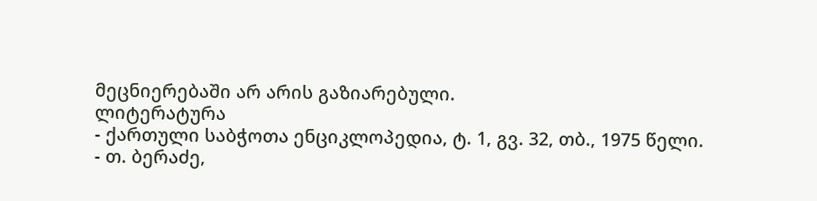მეცნიერებაში არ არის გაზიარებული.
ლიტერატურა
- ქართული საბჭოთა ენციკლოპედია, ტ. 1, გვ. 32, თბ., 1975 წელი.
- თ. ბერაძე,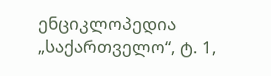ენციკლოპედია „საქართველო“, ტ. 1,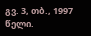გვ. 3, თბ., 1997 წელი.